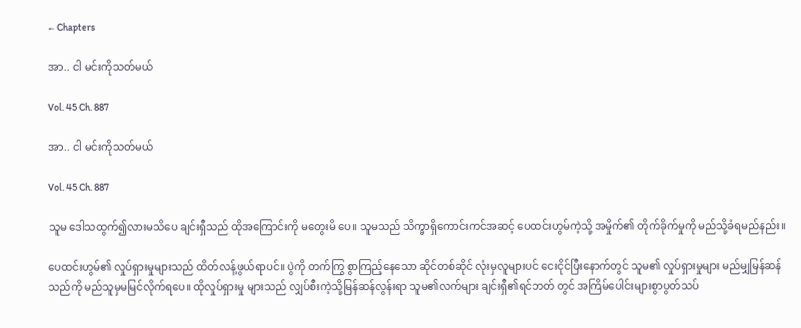← Chapters

အာ.. ငါ မင်းကိုသတ်မယ်

Vol. 45 Ch. 887

အာ.. ငါ မင်းကိုသတ်မယ်

Vol. 45 Ch. 887

သူမ ဒေါသထွက်၍လားမသိပေ ချင်းရှီသည် ထိုအကြောင်းကို မတွေးမိ ပေ။ သူမသည် သိက္ခာရှိကောင်းကင်အဆင့် ပေထင်းဟွမ်ကဲ့သို့ အမှိုက်၏ တိုက်ခိုက်မှုကို မည်သို့ခံရမည်နည်း။

ပေထင်းဟွမ်၏ လှုပ်ရှားမှုများသည် ထိတ်လန့်ဖွယ်ရာပင်။ ပွဲကို တက်ကြွ စွာကြည့်နေသော ဆိုင်တစ်ဆိုင် လုံးမှလူများပင် ငေးငိုင်ပြီးနောက်တွင် သူမ၏ လှုပ်ရှားမှုများ မည်မျှမြန်ဆန်သည်ကို မည်သူမှမမြင်လိုက်ရပေ။ ထိုလှုပ်ရှားမှု များသည် လျှပ်စီးကဲ့သို့မြန်ဆန်လွန်းရာ သူမ၏လက်များ ချင်းရှီ၏ရင်ဘတ် တွင် အကြိမ်ပေါင်းများစွာပွတ်သပ်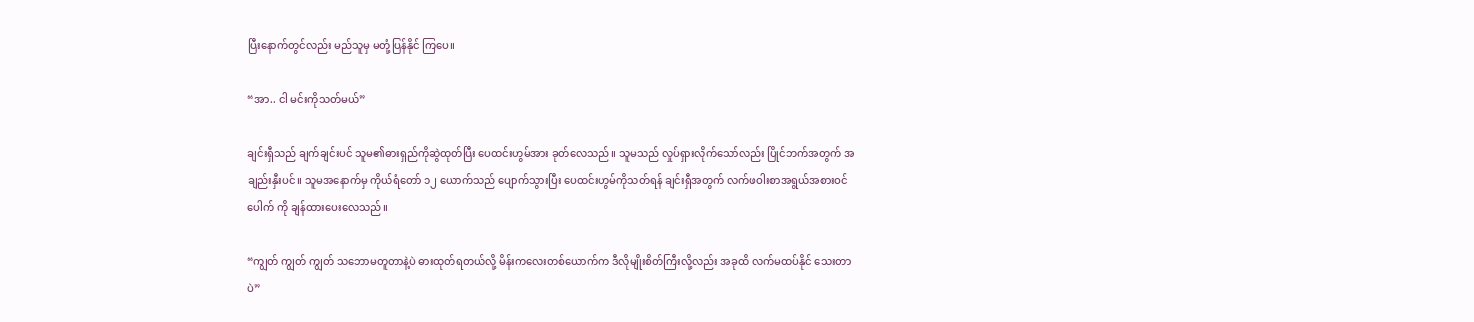ပြီးနောက်တွင်လည်း မည်သူမှ မတုံ့ပြန်နိုင် ကြပေ။

“အာ.. ငါ မင်းကိုသတ်မယ်”

ချင်းရှီသည် ချက်ချင်းပင် သူမ၏ဓားရှည်ကိုဆွဲထုတ်ပြီး ပေထင်းဟွမ်အား ခုတ်လေသည်။ သူမသည် လှုပ်ရှားလိုက်သော်လည်း ပြိုင်ဘက်အတွက် အချည်းနှီးပင်။ သူမအနောက်မှ ကိုယ်ရံတော် ၁၂ ယောက်သည် ပျောက်သွားပြီး ပေထင်းဟွမ်ကိုသတ်ရန် ချင်းရှီအတွက် လက်ဖဝါးစာအရွယ်အစားဝင်ပေါက် ကို ချန်ထားပေးလေသည်။

“ကျွတ် ကျွတ် ကျွတ် သဘောမတူတာနဲ့ပဲ ဓားထုတ်ရတယ်လို့ မိန်းကလေးတစ်ယောက်က ဒီလိုမျိုးစိတ်ကြီးလို့လည်း အခုထိ လက်မထပ်နိုင် သေးတာပဲ”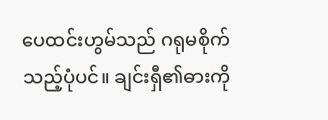ပေထင်းဟွမ်သည် ဂရုမစိုက်သည့်ပုံပင်။ ချင်းရှီ၏ဓားကို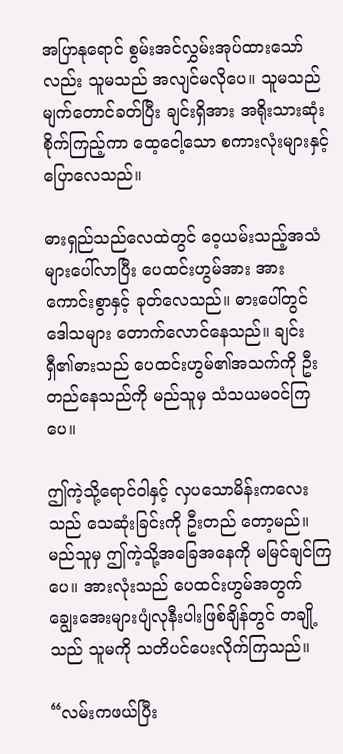အပြာနုရောင် စွမ်းအင်လွှမ်းအုပ်ထားသော်လည်း သူမသည် အလျင်မလိုပေ။ သူမသည် မျက်တောင်ခတ်ပြီး ချင်းရှိအား အရိုးသားဆုံးစိုက်ကြည့်ကာ ထေ့ငေါ့သော စကားလုံးများနှင့်ပြောလေသည်။

ဓားရှည်သည်လေထဲတွင် ဝေ့ယမ်းသည့်အသံများပေါ်လာပြီး ပေထင်းဟွမ်အား အားကောင်းစွာနှင့် ခုတ်လေသည်။ ဓားပေါ်တွင် ဒေါသများ တောက်လောင်နေသည်။ ချင်းရှီ၏ဓားသည် ပေထင်းဟွမ်၏အသက်ကို ဦးတည်နေသည်ကို မည်သူမှ သံသယမဝင်ကြပေ။

ဤကဲ့သို့ရောင်ဝါနှင့် လှပသောမိန်းကလေးသည် သေဆုံးခြင်းကို ဦးတည် တော့မည်။ မည်သူမှ ဤကဲ့သို့အခြေအနေကို မမြင်ချင်ကြပေ။ အားလုံးသည် ပေထင်းဟွမ်အတွက် ချွေးအေးများပျံလုနီးပါးဖြစ်ချိန်တွင် တချို့သည် သူမကို သတိပင်ပေးလိုက်ကြသည်။

“လမ်းကဖယ်ပြီး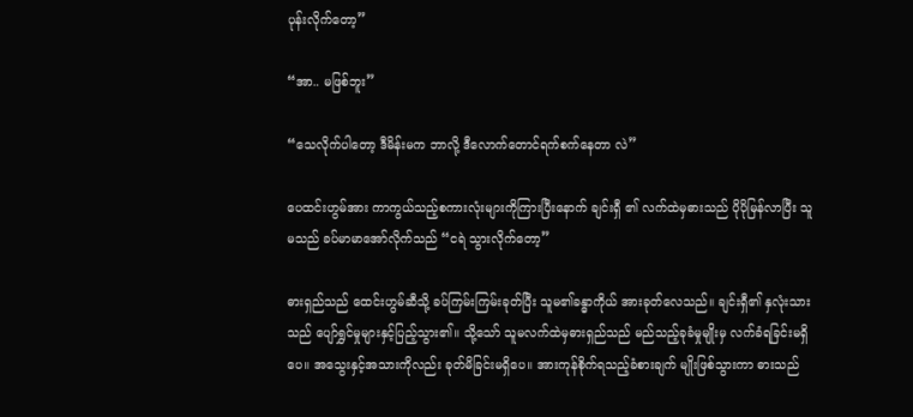ပုန်းလိုက်တော့”

“အာ.. မဖြစ်ဘူး”

“သေလိုက်ပါတော့ ဒီမိန်းမက ဘာလို့ ဒီလောက်တောင်ရက်စက်နေတာ လဲ”

ပေထင်းဟွမ်အား ကာကွယ်သည့်စကားလုံးများကိုကြားပြီးနောက် ချင်းရှီ ၏ လက်ထဲမှဓားသည် ပိုပိုမြန်လာပြီး သူမသည် ခပ်မာမာအော်လိုက်သည် “ငရဲ သွားလိုက်တော့”

ဓားရှည်သည် ထေင်းဟွမ်ဆီသို့ ခပ်ကြမ်းကြမ်းခုတ်ပြီး သူမ၏ခန္ဓာကိုယ် အားခုတ်လေသည်။ ချင်းရှီ၏ နှလုံးသားသည် ပျော်ရွှင်မှုများနှင့်ပြည့်သွား၏။ သို့သော် သူမလက်ထဲမှဓားရှည်သည် မည်သည့်ခုခံမှုမျိုးမှ လက်ခံရခြင်းမရှိပေ။ အသွေးနှင့်အသားကိုလည်း ခုတ်မိခြင်းမရှိပေ။ အားကုန်စိုက်ရသည့်ခံစားချက် မျိုးဖြစ်သွားကာ ဓားသည်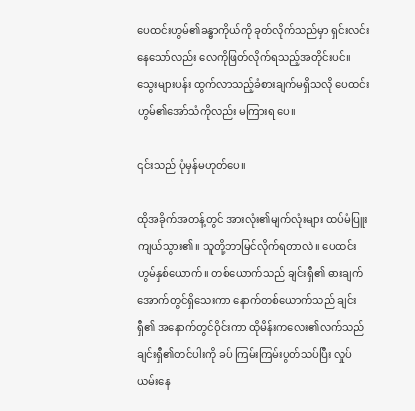ပေထင်းဟွမ်၏ခန္ဓာကိုယ်ကို ခုတ်လိုက်သည်မှာ ရှင်းလင်းနေသော်လည်း လေကိုဖြတ်လိုက်ရသည့်အတိုင်းပင်။ သွေးများပန်း ထွက်လာသည့်ခံစားချက်မရှိသလို ပေထင်းဟွမ်၏အော်သံကိုလည်း မကြားရ ပေ။

၎င်းသည် ပုံမှန်မဟုတ်ပေ။

ထိုအခိုက်အတန့်တွင် အားလုံး၏မျက်လုံးများ ထပ်မံပြူးကျယ်သွား၏။ သူတို့ဘာမြင်လိုက်ရတာလဲ။ ပေထင်းဟွမ်နှစ်ယောက်။ တစ်ယောက်သည် ချင်းရှီ၏ ဓားချက်အောက်တွင်ရှိသေးကာ နောက်တစ်ယောက်သည် ချင်းရှီ၏ အနောက်တွင်ဝိုင်းကာ ထိုမိန်းကလေး၏လက်သည် ချင်းရှီ၏တင်ပါးကို ခပ် ကြမ်းကြမ်းပွတ်သပ်ပြီး လှုပ်ယမ်းနေ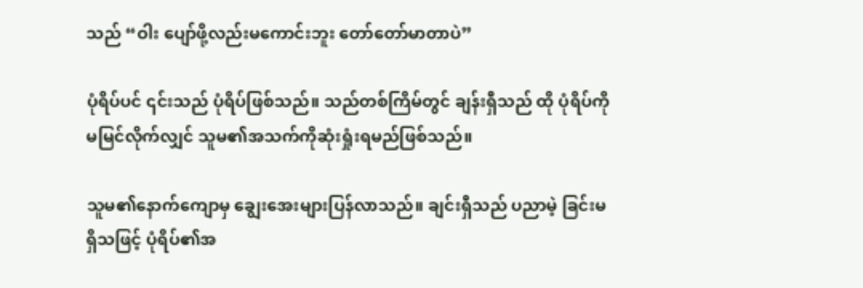သည် “ဝါး ပျော်ဖို့လည်းမကောင်းဘူး တော်တော်မာတာပဲ”

ပုံရိပ်ပင် ၎င်းသည် ပုံရိပ်ဖြစ်သည်။ သည်တစ်ကြိမ်တွင် ချန်းရှီသည် ထို ပုံရိပ်ကိုမမြင်လိုက်လျှင် သူမ၏အသက်ကိုဆုံးရှုံးရမည်ဖြစ်သည်။

သူမ၏နောက်ကျောမှ ချွေးအေးများပြန်လာသည်။ ချင်းရှီသည် ပညာမဲ့ ခြင်းမရှိသဖြင့် ပုံရိပ်၏အ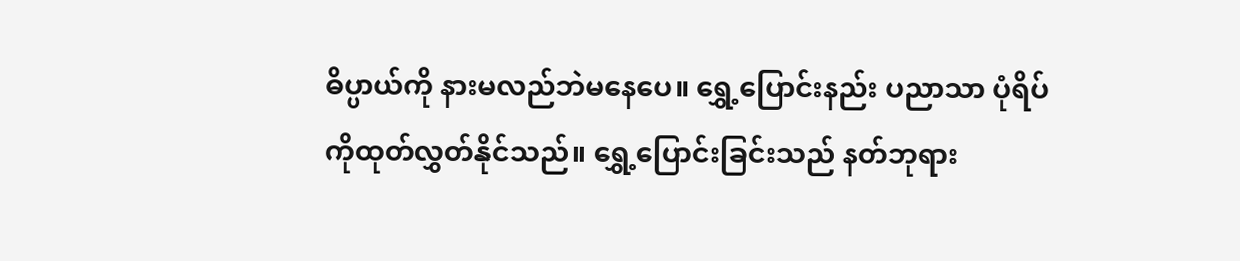ဓိပ္ပာယ်ကို နားမလည်ဘဲမနေပေ။ ရွှေ့ပြောင်းနည်း ပညာသာ ပုံရိပ်ကိုထုတ်လွှတ်နိုင်သည်။ ရွှေ့ပြောင်းခြင်းသည် နတ်ဘုရား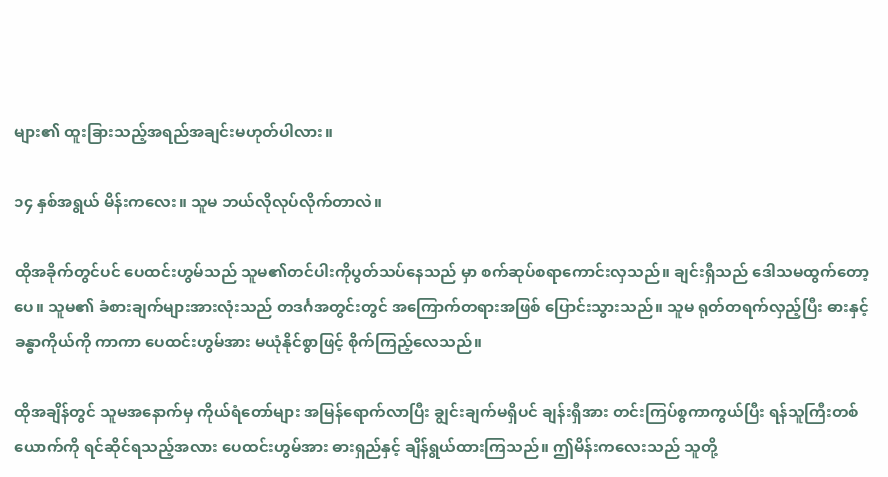များ၏ ထူးခြားသည့်အရည်အချင်းမဟုတ်ပါလား။

၁၄ နှစ်အရွယ် မိန်းကလေး။ သူမ ဘယ်လိုလုပ်လိုက်တာလဲ။

ထိုအခိုက်တွင်ပင် ပေထင်းဟွမ်သည် သူမ၏တင်ပါးကိုပွတ်သပ်နေသည် မှာ စက်ဆုပ်စရာကောင်းလှသည်။ ချင်းရှီသည် ဒေါသမထွက်တော့ပေ။ သူမ၏ ခံစားချက်များအားလုံးသည် တဒင်္ဂအတွင်းတွင် အကြောက်တရားအဖြစ် ပြောင်းသွားသည်။ သူမ ရုတ်တရက်လှည့်ပြီး ဓားနှင့်ခန္ဓာကိုယ်ကို ကာကာ ပေထင်းဟွမ်အား မယုံနိုင်စွာဖြင့် စိုက်ကြည့်လေသည်။

ထိုအချိန်တွင် သူမအနောက်မှ ကိုယ်ရံတော်များ အမြန်ရောက်လာပြီး ချွင်းချက်မရှိပင် ချန်းရှီအား တင်းကြပ်စွကာကွယ်ပြီး ရန်သူကြီးတစ်ယောက်ကို ရင်ဆိုင်ရသည့်အလား ပေထင်းဟွမ်အား ဓားရှည်နှင့် ချိန်ရွယ်ထားကြသည်။ ဤမိန်းကလေးသည် သူတို့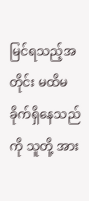မြင်ရသည့်အတိုင်း မထိမခိုက်ရှိနေသည်ကို သူတို့ အား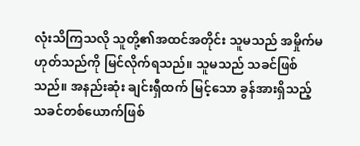လုံးသိကြသလို သူတို့၏အထင်အတိုင်း သူမသည် အမှိုက်မဟုတ်သည်ကို မြင်လိုက်ရသည်။ သူမသည် သခင်ဖြစ်သည်။ အနည်းဆုံး ချင်းရှီထက် မြင့်သော ခွန်အားရှိသည့် သခင်တစ်ယောက်ဖြစ်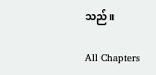သည်။

All Chapters